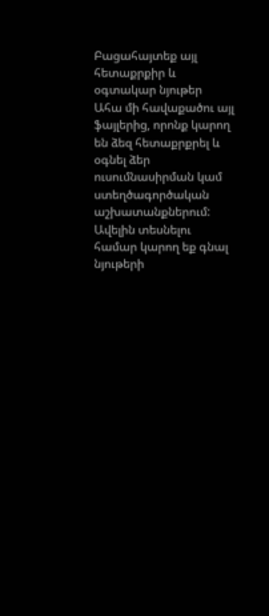Բացահայտեք այլ հետաքրքիր և օգտակար նյութեր
Ահա մի հավաքածու այլ ֆայլերից, որոնք կարող են ձեզ հետաքրքրել և օգնել ձեր ուսումնասիրման կամ ստեղծագործական աշխատանքներում: Ավելին տեսնելու համար կարող եք գնալ նյութերի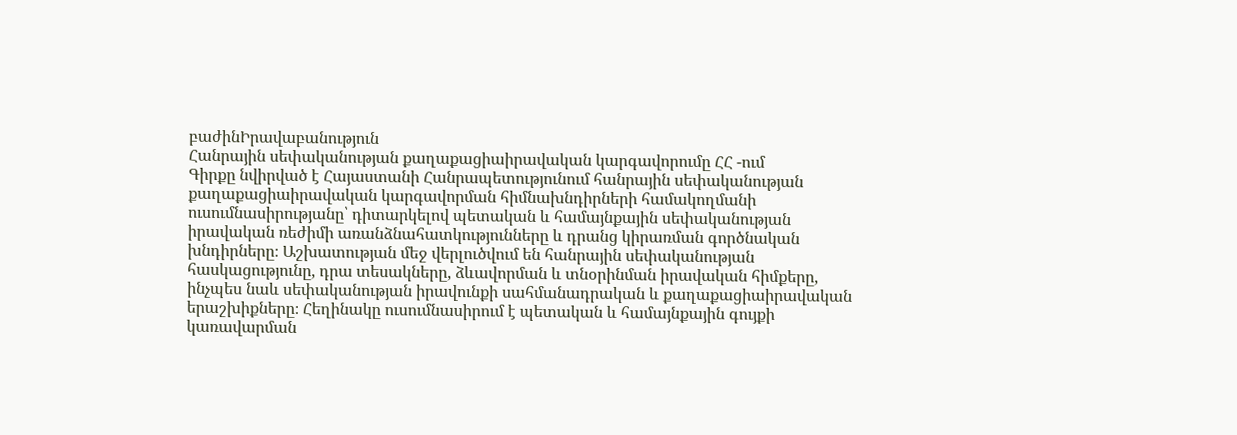բաժինԻրավաբանություն
Հանրային սեփականության քաղաքացիաիրավական կարգավորումը ՀՀ -ում
Գիրքը նվիրված է Հայաստանի Հանրապետությունում հանրային սեփականության քաղաքացիաիրավական կարգավորման հիմնախնդիրների համակողմանի ուսումնասիրությանը՝ դիտարկելով պետական և համայնքային սեփականության իրավական ռեժիմի առանձնահատկությունները և դրանց կիրառման գործնական խնդիրները։ Աշխատության մեջ վերլուծվում են հանրային սեփականության հասկացությունը, դրա տեսակները, ձևավորման և տնօրինման իրավական հիմքերը, ինչպես նաև սեփականության իրավունքի սահմանադրական և քաղաքացիաիրավական երաշխիքները։ Հեղինակը ուսումնասիրում է պետական և համայնքային գույքի կառավարման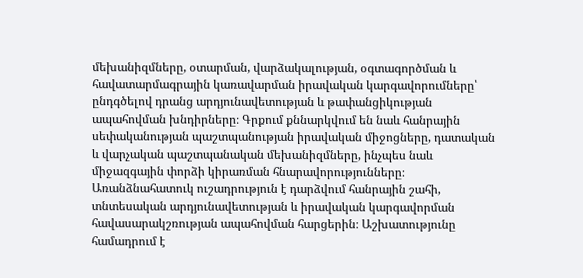մեխանիզմները, օտարման, վարձակալության, օգտագործման և հավատարմագրային կառավարման իրավական կարգավորումները՝ ընդգծելով դրանց արդյունավետության և թափանցիկության ապահովման խնդիրները։ Գրքում քննարկվում են նաև հանրային սեփականության պաշտպանության իրավական միջոցները, դատական և վարչական պաշտպանական մեխանիզմները, ինչպես նաև միջազգային փորձի կիրառման հնարավորությունները։ Առանձնահատուկ ուշադրություն է դարձվում հանրային շահի, տնտեսական արդյունավետության և իրավական կարգավորման հավասարակշռության ապահովման հարցերին։ Աշխատությունը համադրում է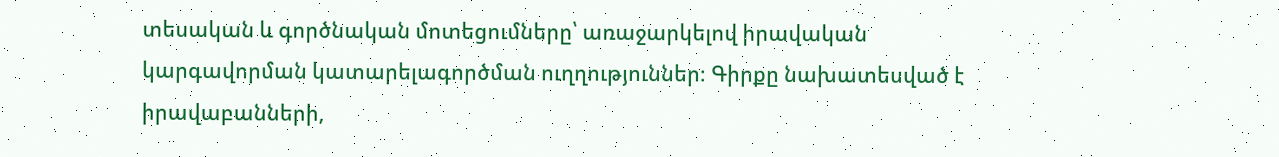տեսական և գործնական մոտեցումները՝ առաջարկելով իրավական կարգավորման կատարելագործման ուղղություններ։ Գիրքը նախատեսված է իրավաբանների,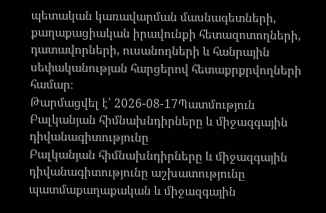պետական կառավարման մասնագետների, քաղաքացիական իրավունքի հետազոտողների, դատավորների, ուսանողների և հանրային սեփականության հարցերով հետաքրքրվողների համար։
Թարմացվել է՝ 2026-08-17Պատմություն
Բալկանյան հիմնախնդիրները և միջազգային դիվանագիտությունը
Բալկանյան հիմնախնդիրները և միջազգային դիվանագիտությունը աշխատությունը պատմաքաղաքական և միջազգային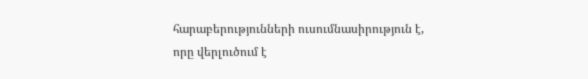հարաբերությունների ուսումնասիրություն է, որը վերլուծում է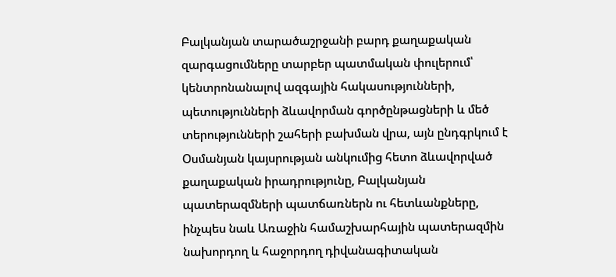Բալկանյան տարածաշրջանի բարդ քաղաքական զարգացումները տարբեր պատմական փուլերում՝ կենտրոնանալով ազգային հակասությունների, պետությունների ձևավորման գործընթացների և մեծ տերությունների շահերի բախման վրա, այն ընդգրկում է Օսմանյան կայսրության անկումից հետո ձևավորված քաղաքական իրադրությունը, Բալկանյան պատերազմների պատճառներն ու հետևանքները, ինչպես նաև Առաջին համաշխարհային պատերազմին նախորդող և հաջորդող դիվանագիտական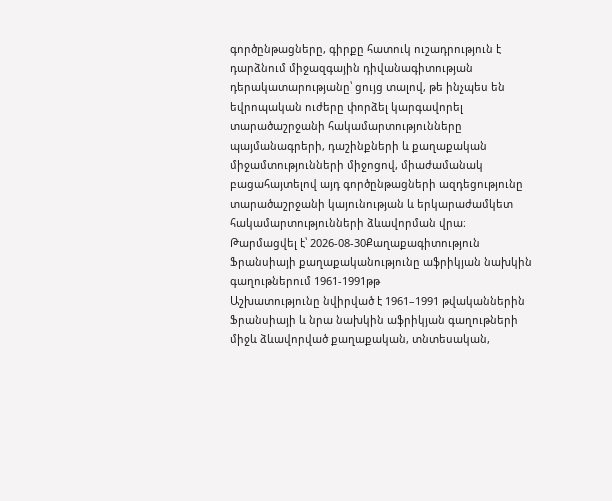գործընթացները, գիրքը հատուկ ուշադրություն է դարձնում միջազգային դիվանագիտության դերակատարությանը՝ ցույց տալով, թե ինչպես են եվրոպական ուժերը փորձել կարգավորել տարածաշրջանի հակամարտությունները պայմանագրերի, դաշինքների և քաղաքական միջամտությունների միջոցով, միաժամանակ բացահայտելով այդ գործընթացների ազդեցությունը տարածաշրջանի կայունության և երկարաժամկետ հակամարտությունների ձևավորման վրա։
Թարմացվել է՝ 2026-08-30Քաղաքագիտություն
Ֆրանսիայի քաղաքականությունը աֆրիկյան նախկին գաղութներում 1961-1991թթ
Աշխատությունը նվիրված է 1961–1991 թվականներին Ֆրանսիայի և նրա նախկին աֆրիկյան գաղութների միջև ձևավորված քաղաքական, տնտեսական,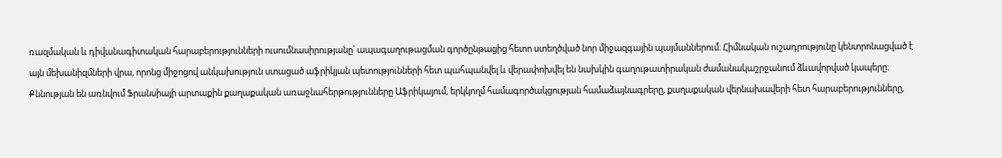ռազմական և դիվանագիտական հարաբերությունների ուսումնասիրությանը՝ ապագաղութացման գործընթացից հետո ստեղծված նոր միջազգային պայմաններում։ Հիմնական ուշադրությունը կենտրոնացված է այն մեխանիզմների վրա, որոնց միջոցով անկախություն ստացած աֆրիկյան պետությունների հետ պահպանվել և վերափոխվել են նախկին գաղութատիրական ժամանակաշրջանում ձևավորված կապերը։ Քննության են առնվում Ֆրանսիայի արտաքին քաղաքական առաջնահերթությունները Աֆրիկայում, երկկողմ համագործակցության համաձայնագրերը, քաղաքական վերնախավերի հետ հարաբերությունները,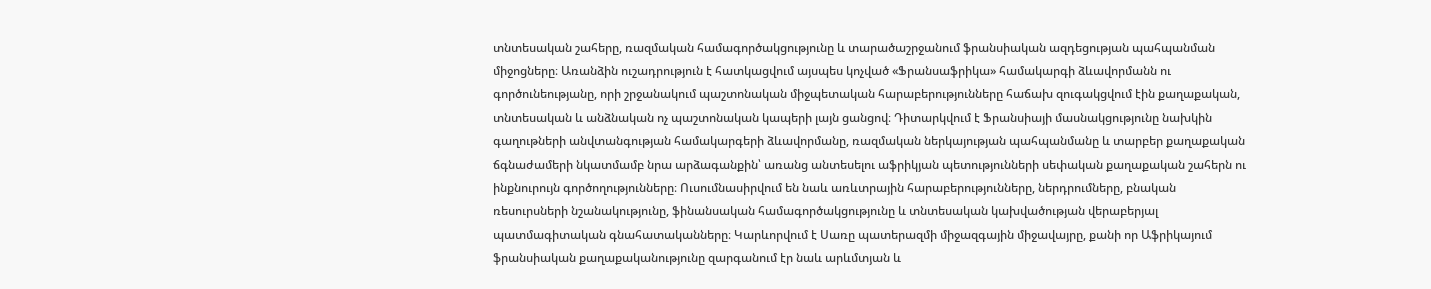տնտեսական շահերը, ռազմական համագործակցությունը և տարածաշրջանում ֆրանսիական ազդեցության պահպանման միջոցները։ Առանձին ուշադրություն է հատկացվում այսպես կոչված «Ֆրանսաֆրիկա» համակարգի ձևավորմանն ու գործունեությանը, որի շրջանակում պաշտոնական միջպետական հարաբերությունները հաճախ զուգակցվում էին քաղաքական, տնտեսական և անձնական ոչ պաշտոնական կապերի լայն ցանցով։ Դիտարկվում է Ֆրանսիայի մասնակցությունը նախկին գաղութների անվտանգության համակարգերի ձևավորմանը, ռազմական ներկայության պահպանմանը և տարբեր քաղաքական ճգնաժամերի նկատմամբ նրա արձագանքին՝ առանց անտեսելու աֆրիկյան պետությունների սեփական քաղաքական շահերն ու ինքնուրույն գործողությունները։ Ուսումնասիրվում են նաև առևտրային հարաբերությունները, ներդրումները, բնական ռեսուրսների նշանակությունը, ֆինանսական համագործակցությունը և տնտեսական կախվածության վերաբերյալ պատմագիտական գնահատականները։ Կարևորվում է Սառը պատերազմի միջազգային միջավայրը, քանի որ Աֆրիկայում ֆրանսիական քաղաքականությունը զարգանում էր նաև արևմտյան և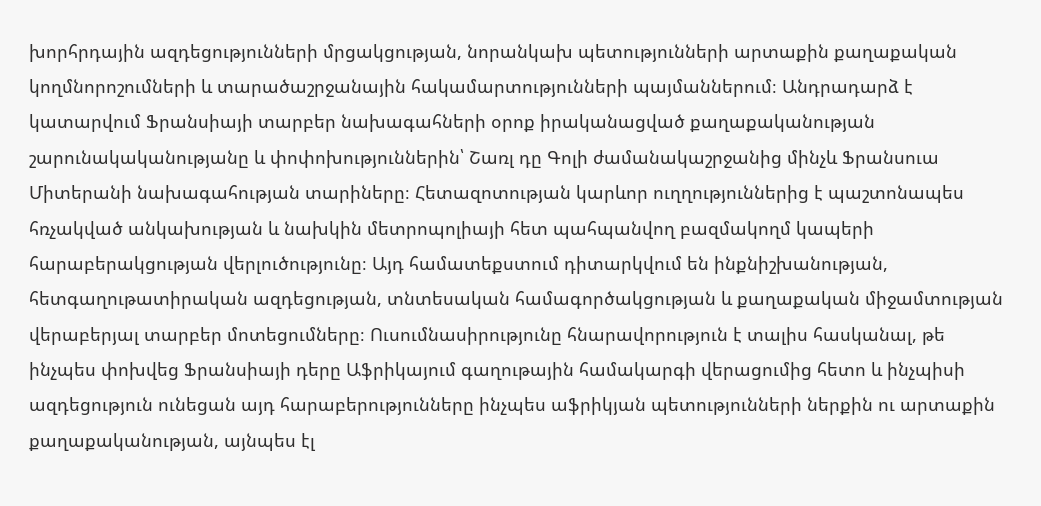խորհրդային ազդեցությունների մրցակցության, նորանկախ պետությունների արտաքին քաղաքական կողմնորոշումների և տարածաշրջանային հակամարտությունների պայմաններում։ Անդրադարձ է կատարվում Ֆրանսիայի տարբեր նախագահների օրոք իրականացված քաղաքականության շարունակականությանը և փոփոխություններին՝ Շառլ դը Գոլի ժամանակաշրջանից մինչև Ֆրանսուա Միտերանի նախագահության տարիները։ Հետազոտության կարևոր ուղղություններից է պաշտոնապես հռչակված անկախության և նախկին մետրոպոլիայի հետ պահպանվող բազմակողմ կապերի հարաբերակցության վերլուծությունը։ Այդ համատեքստում դիտարկվում են ինքնիշխանության, հետգաղութատիրական ազդեցության, տնտեսական համագործակցության և քաղաքական միջամտության վերաբերյալ տարբեր մոտեցումները։ Ուսումնասիրությունը հնարավորություն է տալիս հասկանալ, թե ինչպես փոխվեց Ֆրանսիայի դերը Աֆրիկայում գաղութային համակարգի վերացումից հետո և ինչպիսի ազդեցություն ունեցան այդ հարաբերությունները ինչպես աֆրիկյան պետությունների ներքին ու արտաքին քաղաքականության, այնպես էլ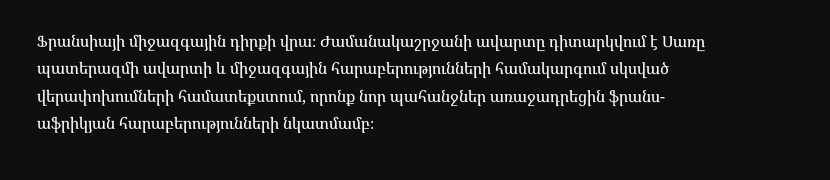Ֆրանսիայի միջազգային դիրքի վրա։ Ժամանակաշրջանի ավարտը դիտարկվում է Սառը պատերազմի ավարտի և միջազգային հարաբերությունների համակարգում սկսված վերափոխումների համատեքստում, որոնք նոր պահանջներ առաջադրեցին ֆրանս-աֆրիկյան հարաբերությունների նկատմամբ։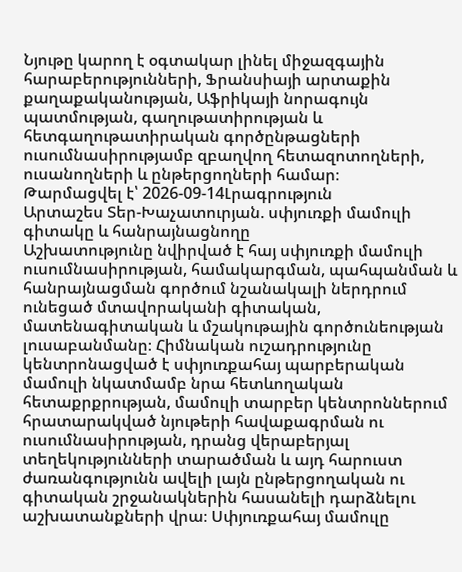Նյութը կարող է օգտակար լինել միջազգային հարաբերությունների, Ֆրանսիայի արտաքին քաղաքականության, Աֆրիկայի նորագույն պատմության, գաղութատիրության և հետգաղութատիրական գործընթացների ուսումնասիրությամբ զբաղվող հետազոտողների, ուսանողների և ընթերցողների համար։
Թարմացվել է՝ 2026-09-14Լրագրություն
Արտաշես Տեր-Խաչատուրյան. սփյուռքի մամուլի գիտակը և հանրայնացնողը
Աշխատությունը նվիրված է հայ սփյուռքի մամուլի ուսումնասիրության, համակարգման, պահպանման և հանրայնացման գործում նշանակալի ներդրում ունեցած մտավորականի գիտական, մատենագիտական և մշակութային գործունեության լուսաբանմանը։ Հիմնական ուշադրությունը կենտրոնացված է սփյուռքահայ պարբերական մամուլի նկատմամբ նրա հետևողական հետաքրքրության, մամուլի տարբեր կենտրոններում հրատարակված նյութերի հավաքագրման ու ուսումնասիրության, դրանց վերաբերյալ տեղեկությունների տարածման և այդ հարուստ ժառանգությունն ավելի լայն ընթերցողական ու գիտական շրջանակներին հասանելի դարձնելու աշխատանքների վրա։ Սփյուռքահայ մամուլը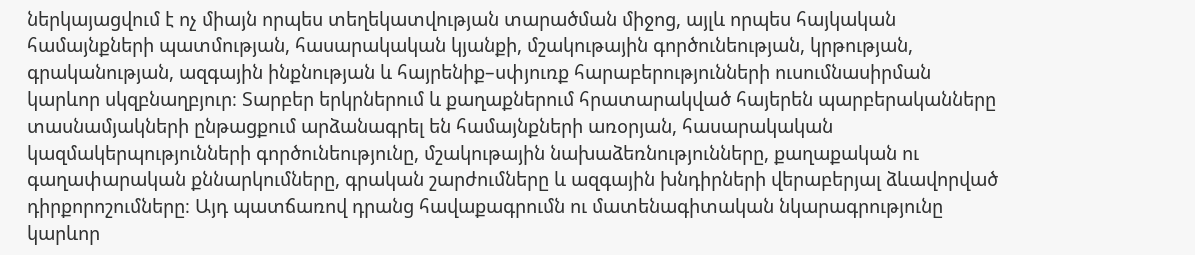ներկայացվում է ոչ միայն որպես տեղեկատվության տարածման միջոց, այլև որպես հայկական համայնքների պատմության, հասարակական կյանքի, մշակութային գործունեության, կրթության, գրականության, ազգային ինքնության և հայրենիք–սփյուռք հարաբերությունների ուսումնասիրման կարևոր սկզբնաղբյուր։ Տարբեր երկրներում և քաղաքներում հրատարակված հայերեն պարբերականները տասնամյակների ընթացքում արձանագրել են համայնքների առօրյան, հասարակական կազմակերպությունների գործունեությունը, մշակութային նախաձեռնությունները, քաղաքական ու գաղափարական քննարկումները, գրական շարժումները և ազգային խնդիրների վերաբերյալ ձևավորված դիրքորոշումները։ Այդ պատճառով դրանց հավաքագրումն ու մատենագիտական նկարագրությունը կարևոր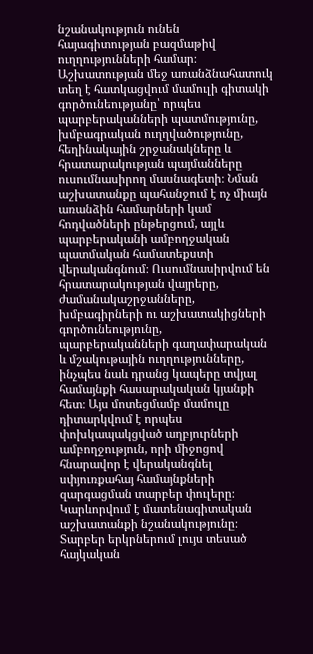նշանակություն ունեն հայագիտության բազմաթիվ ուղղությունների համար։ Աշխատության մեջ առանձնահատուկ տեղ է հատկացվում մամուլի գիտակի գործունեությանը՝ որպես պարբերականների պատմությունը, խմբագրական ուղղվածությունը, հեղինակային շրջանակները և հրատարակության պայմանները ուսումնասիրող մասնագետի։ Նման աշխատանքը պահանջում է ոչ միայն առանձին համարների կամ հոդվածների ընթերցում, այլև պարբերականի ամբողջական պատմական համատեքստի վերականգնում։ Ուսումնասիրվում են հրատարակության վայրերը, ժամանակաշրջանները, խմբագիրների ու աշխատակիցների գործունեությունը, պարբերականների գաղափարական և մշակութային ուղղությունները, ինչպես նաև դրանց կապերը տվյալ համայնքի հասարակական կյանքի հետ։ Այս մոտեցմամբ մամուլը դիտարկվում է որպես փոխկապակցված աղբյուրների ամբողջություն, որի միջոցով հնարավոր է վերականգնել սփյուռքահայ համայնքների զարգացման տարբեր փուլերը։ Կարևորվում է մատենագիտական աշխատանքի նշանակությունը։ Տարբեր երկրներում լույս տեսած հայկական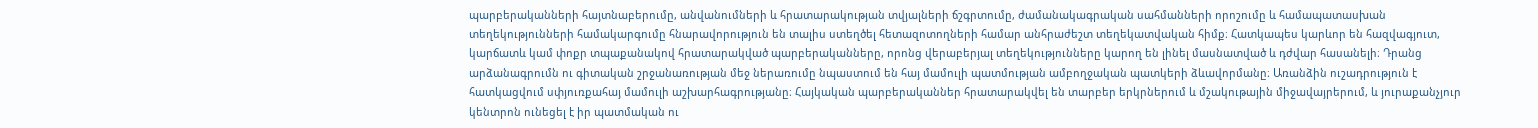պարբերականների հայտնաբերումը, անվանումների և հրատարակության տվյալների ճշգրտումը, ժամանակագրական սահմանների որոշումը և համապատասխան տեղեկությունների համակարգումը հնարավորություն են տալիս ստեղծել հետազոտողների համար անհրաժեշտ տեղեկատվական հիմք։ Հատկապես կարևոր են հազվագյուտ, կարճատև կամ փոքր տպաքանակով հրատարակված պարբերականները, որոնց վերաբերյալ տեղեկությունները կարող են լինել մասնատված և դժվար հասանելի։ Դրանց արձանագրումն ու գիտական շրջանառության մեջ ներառումը նպաստում են հայ մամուլի պատմության ամբողջական պատկերի ձևավորմանը։ Առանձին ուշադրություն է հատկացվում սփյուռքահայ մամուլի աշխարհագրությանը։ Հայկական պարբերականներ հրատարակվել են տարբեր երկրներում և մշակութային միջավայրերում, և յուրաքանչյուր կենտրոն ունեցել է իր պատմական ու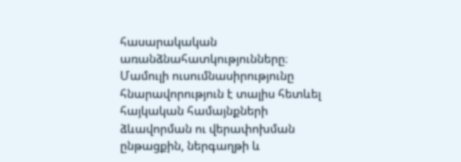հասարակական առանձնահատկությունները։ Մամուլի ուսումնասիրությունը հնարավորություն է տալիս հետևել հայկական համայնքների ձևավորման ու վերափոխման ընթացքին, ներգաղթի և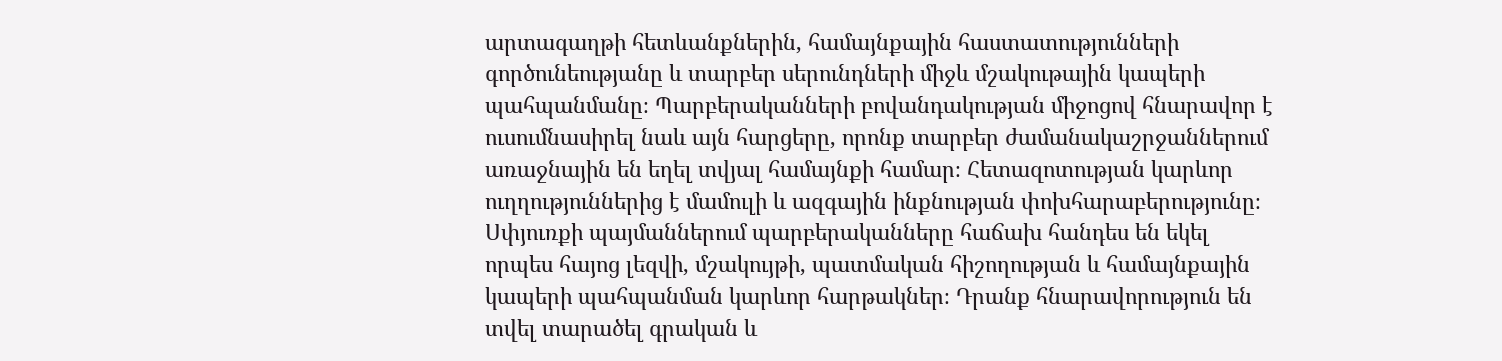արտագաղթի հետևանքներին, համայնքային հաստատությունների գործունեությանը և տարբեր սերունդների միջև մշակութային կապերի պահպանմանը։ Պարբերականների բովանդակության միջոցով հնարավոր է ուսումնասիրել նաև այն հարցերը, որոնք տարբեր ժամանակաշրջաններում առաջնային են եղել տվյալ համայնքի համար։ Հետազոտության կարևոր ուղղություններից է մամուլի և ազգային ինքնության փոխհարաբերությունը։ Սփյուռքի պայմաններում պարբերականները հաճախ հանդես են եկել որպես հայոց լեզվի, մշակույթի, պատմական հիշողության և համայնքային կապերի պահպանման կարևոր հարթակներ։ Դրանք հնարավորություն են տվել տարածել գրական և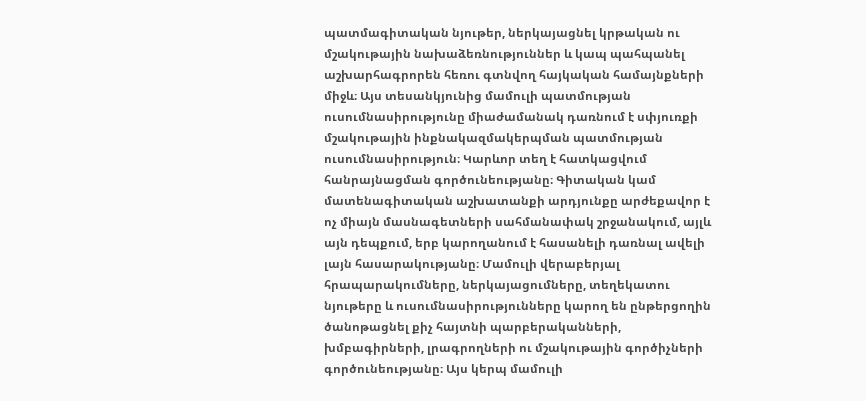պատմագիտական նյութեր, ներկայացնել կրթական ու մշակութային նախաձեռնություններ և կապ պահպանել աշխարհագրորեն հեռու գտնվող հայկական համայնքների միջև։ Այս տեսանկյունից մամուլի պատմության ուսումնասիրությունը միաժամանակ դառնում է սփյուռքի մշակութային ինքնակազմակերպման պատմության ուսումնասիրություն։ Կարևոր տեղ է հատկացվում հանրայնացման գործունեությանը։ Գիտական կամ մատենագիտական աշխատանքի արդյունքը արժեքավոր է ոչ միայն մասնագետների սահմանափակ շրջանակում, այլև այն դեպքում, երբ կարողանում է հասանելի դառնալ ավելի լայն հասարակությանը։ Մամուլի վերաբերյալ հրապարակումները, ներկայացումները, տեղեկատու նյութերը և ուսումնասիրությունները կարող են ընթերցողին ծանոթացնել քիչ հայտնի պարբերականների, խմբագիրների, լրագրողների ու մշակութային գործիչների գործունեությանը։ Այս կերպ մամուլի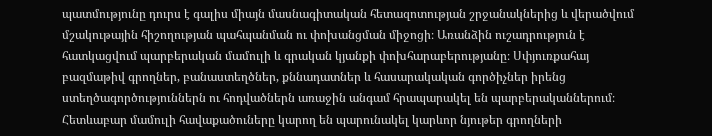պատմությունը դուրս է գալիս միայն մասնագիտական հետազոտության շրջանակներից և վերածվում մշակութային հիշողության պահպանման ու փոխանցման միջոցի։ Առանձին ուշադրություն է հատկացվում պարբերական մամուլի և գրական կյանքի փոխհարաբերությանը։ Սփյուռքահայ բազմաթիվ գրողներ, բանաստեղծներ, քննադատներ և հասարակական գործիչներ իրենց ստեղծագործություններն ու հոդվածներն առաջին անգամ հրապարակել են պարբերականներում։ Հետևաբար մամուլի հավաքածուները կարող են պարունակել կարևոր նյութեր գրողների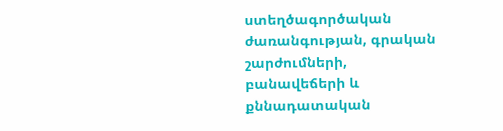ստեղծագործական ժառանգության, գրական շարժումների, բանավեճերի և քննադատական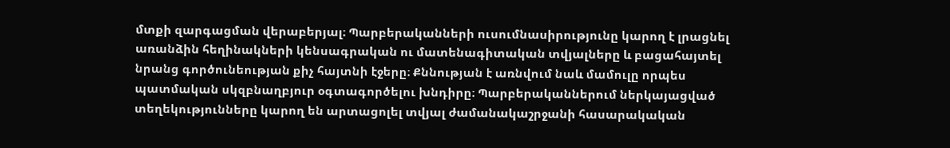մտքի զարգացման վերաբերյալ։ Պարբերականների ուսումնասիրությունը կարող է լրացնել առանձին հեղինակների կենսագրական ու մատենագիտական տվյալները և բացահայտել նրանց գործունեության քիչ հայտնի էջերը։ Քննության է առնվում նաև մամուլը որպես պատմական սկզբնաղբյուր օգտագործելու խնդիրը։ Պարբերականներում ներկայացված տեղեկությունները կարող են արտացոլել տվյալ ժամանակաշրջանի հասարակական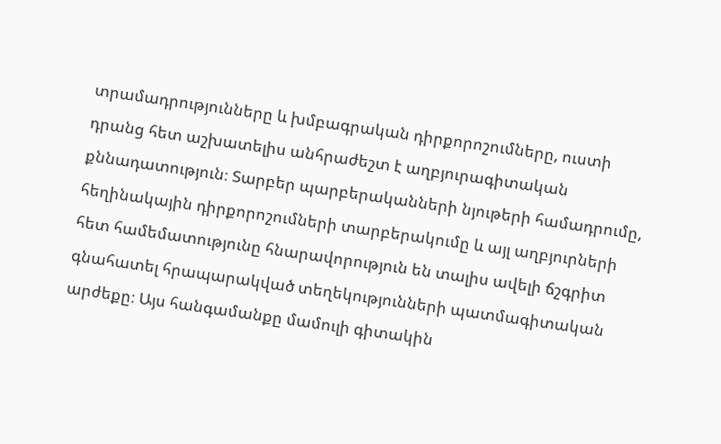տրամադրությունները և խմբագրական դիրքորոշումները, ուստի դրանց հետ աշխատելիս անհրաժեշտ է աղբյուրագիտական քննադատություն։ Տարբեր պարբերականների նյութերի համադրումը, հեղինակային դիրքորոշումների տարբերակումը և այլ աղբյուրների հետ համեմատությունը հնարավորություն են տալիս ավելի ճշգրիտ գնահատել հրապարակված տեղեկությունների պատմագիտական արժեքը։ Այս հանգամանքը մամուլի գիտակին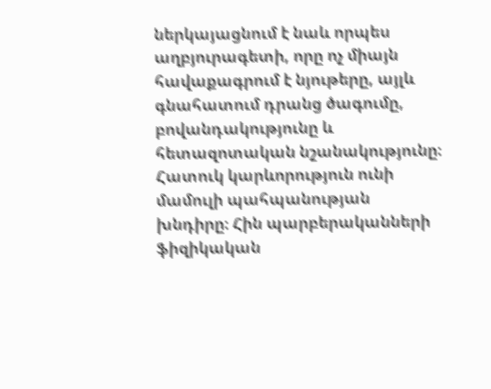ներկայացնում է նաև որպես աղբյուրագետի, որը ոչ միայն հավաքագրում է նյութերը, այլև գնահատում դրանց ծագումը, բովանդակությունը և հետազոտական նշանակությունը։ Հատուկ կարևորություն ունի մամուլի պահպանության խնդիրը։ Հին պարբերականների ֆիզիկական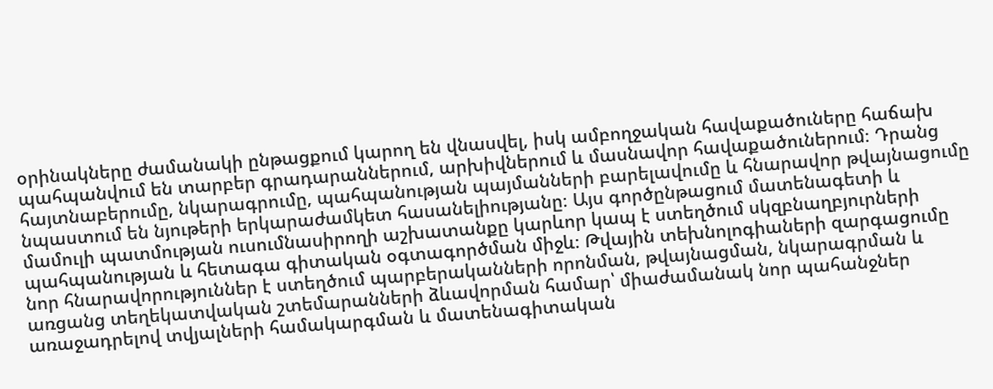օրինակները ժամանակի ընթացքում կարող են վնասվել, իսկ ամբողջական հավաքածուները հաճախ պահպանվում են տարբեր գրադարաններում, արխիվներում և մասնավոր հավաքածուներում։ Դրանց հայտնաբերումը, նկարագրումը, պահպանության պայմանների բարելավումը և հնարավոր թվայնացումը նպաստում են նյութերի երկարաժամկետ հասանելիությանը։ Այս գործընթացում մատենագետի և մամուլի պատմության ուսումնասիրողի աշխատանքը կարևոր կապ է ստեղծում սկզբնաղբյուրների պահպանության և հետագա գիտական օգտագործման միջև։ Թվային տեխնոլոգիաների զարգացումը նոր հնարավորություններ է ստեղծում պարբերականների որոնման, թվայնացման, նկարագրման և առցանց տեղեկատվական շտեմարանների ձևավորման համար՝ միաժամանակ նոր պահանջներ առաջադրելով տվյալների համակարգման և մատենագիտական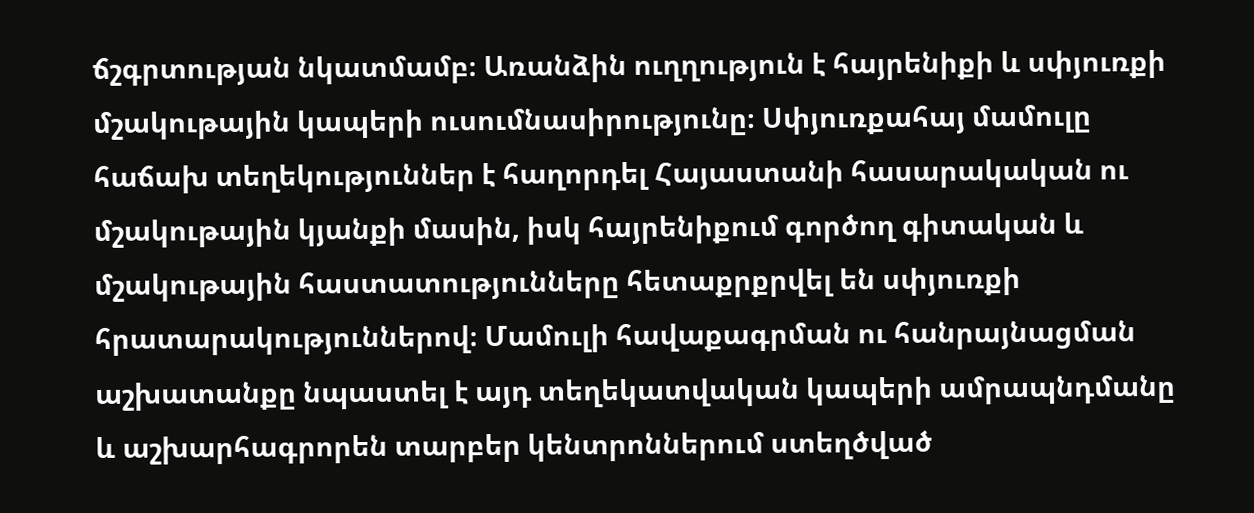ճշգրտության նկատմամբ։ Առանձին ուղղություն է հայրենիքի և սփյուռքի մշակութային կապերի ուսումնասիրությունը։ Սփյուռքահայ մամուլը հաճախ տեղեկություններ է հաղորդել Հայաստանի հասարակական ու մշակութային կյանքի մասին, իսկ հայրենիքում գործող գիտական և մշակութային հաստատությունները հետաքրքրվել են սփյուռքի հրատարակություններով։ Մամուլի հավաքագրման ու հանրայնացման աշխատանքը նպաստել է այդ տեղեկատվական կապերի ամրապնդմանը և աշխարհագրորեն տարբեր կենտրոններում ստեղծված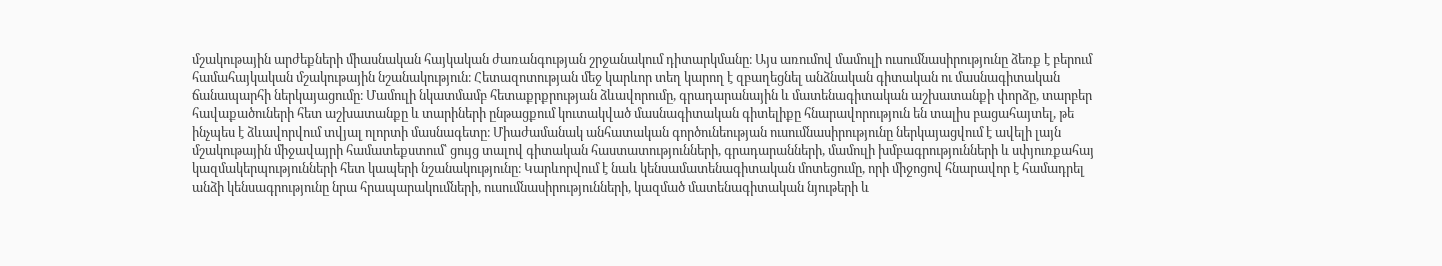մշակութային արժեքների միասնական հայկական ժառանգության շրջանակում դիտարկմանը։ Այս առումով մամուլի ուսումնասիրությունը ձեռք է բերում համահայկական մշակութային նշանակություն։ Հետազոտության մեջ կարևոր տեղ կարող է զբաղեցնել անձնական գիտական ու մասնագիտական ճանապարհի ներկայացումը։ Մամուլի նկատմամբ հետաքրքրության ձևավորումը, գրադարանային և մատենագիտական աշխատանքի փորձը, տարբեր հավաքածուների հետ աշխատանքը և տարիների ընթացքում կուտակված մասնագիտական գիտելիքը հնարավորություն են տալիս բացահայտել, թե ինչպես է ձևավորվում տվյալ ոլորտի մասնագետը։ Միաժամանակ անհատական գործունեության ուսումնասիրությունը ներկայացվում է ավելի լայն մշակութային միջավայրի համատեքստում՝ ցույց տալով գիտական հաստատությունների, գրադարանների, մամուլի խմբագրությունների և սփյուռքահայ կազմակերպությունների հետ կապերի նշանակությունը։ Կարևորվում է նաև կենսամատենագիտական մոտեցումը, որի միջոցով հնարավոր է համադրել անձի կենսագրությունը նրա հրապարակումների, ուսումնասիրությունների, կազմած մատենագիտական նյութերի և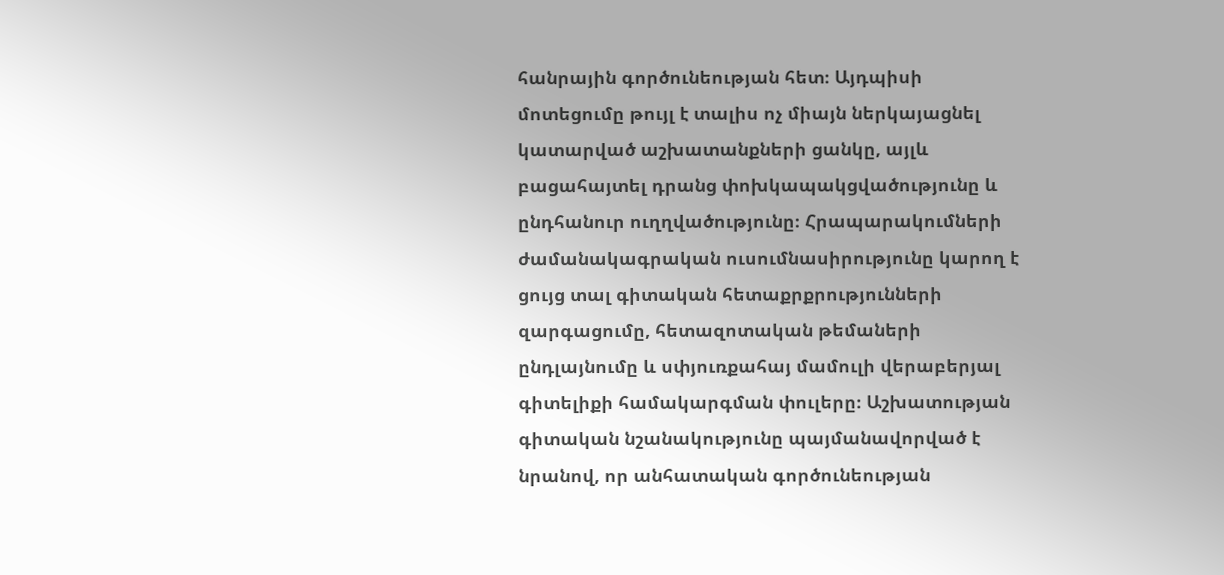հանրային գործունեության հետ։ Այդպիսի մոտեցումը թույլ է տալիս ոչ միայն ներկայացնել կատարված աշխատանքների ցանկը, այլև բացահայտել դրանց փոխկապակցվածությունը և ընդհանուր ուղղվածությունը։ Հրապարակումների ժամանակագրական ուսումնասիրությունը կարող է ցույց տալ գիտական հետաքրքրությունների զարգացումը, հետազոտական թեմաների ընդլայնումը և սփյուռքահայ մամուլի վերաբերյալ գիտելիքի համակարգման փուլերը։ Աշխատության գիտական նշանակությունը պայմանավորված է նրանով, որ անհատական գործունեության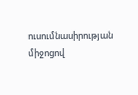ուսումնասիրության միջոցով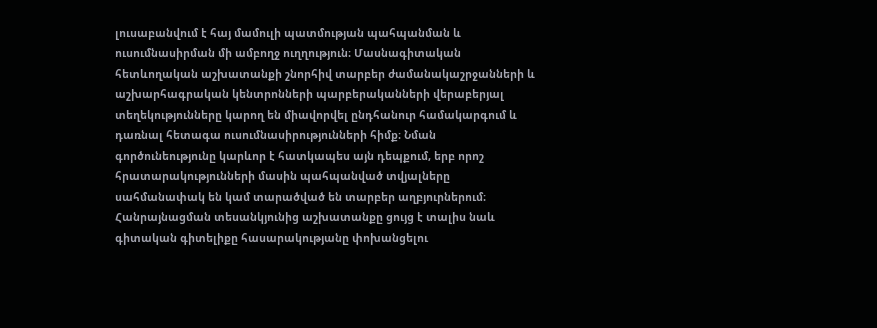լուսաբանվում է հայ մամուլի պատմության պահպանման և ուսումնասիրման մի ամբողջ ուղղություն։ Մասնագիտական հետևողական աշխատանքի շնորհիվ տարբեր ժամանակաշրջանների և աշխարհագրական կենտրոնների պարբերականների վերաբերյալ տեղեկությունները կարող են միավորվել ընդհանուր համակարգում և դառնալ հետագա ուսումնասիրությունների հիմք։ Նման գործունեությունը կարևոր է հատկապես այն դեպքում, երբ որոշ հրատարակությունների մասին պահպանված տվյալները սահմանափակ են կամ տարածված են տարբեր աղբյուրներում։ Հանրայնացման տեսանկյունից աշխատանքը ցույց է տալիս նաև գիտական գիտելիքը հասարակությանը փոխանցելու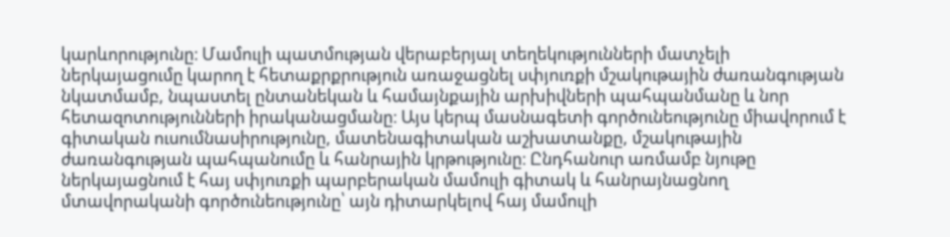կարևորությունը։ Մամուլի պատմության վերաբերյալ տեղեկությունների մատչելի ներկայացումը կարող է հետաքրքրություն առաջացնել սփյուռքի մշակութային ժառանգության նկատմամբ, նպաստել ընտանեկան և համայնքային արխիվների պահպանմանը և նոր հետազոտությունների իրականացմանը։ Այս կերպ մասնագետի գործունեությունը միավորում է գիտական ուսումնասիրությունը, մատենագիտական աշխատանքը, մշակութային ժառանգության պահպանումը և հանրային կրթությունը։ Ընդհանուր առմամբ նյութը ներկայացնում է հայ սփյուռքի պարբերական մամուլի գիտակ և հանրայնացնող մտավորականի գործունեությունը՝ այն դիտարկելով հայ մամուլի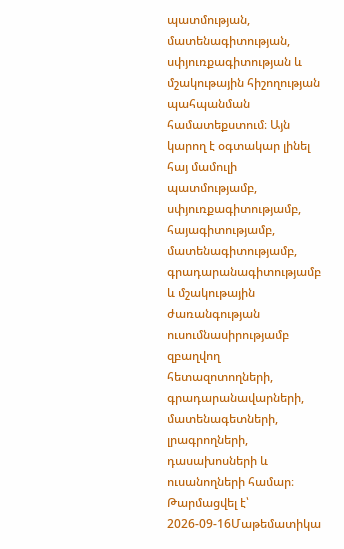պատմության, մատենագիտության, սփյուռքագիտության և մշակութային հիշողության պահպանման համատեքստում։ Այն կարող է օգտակար լինել հայ մամուլի պատմությամբ, սփյուռքագիտությամբ, հայագիտությամբ, մատենագիտությամբ, գրադարանագիտությամբ և մշակութային ժառանգության ուսումնասիրությամբ զբաղվող հետազոտողների, գրադարանավարների, մատենագետների, լրագրողների, դասախոսների և ուսանողների համար։
Թարմացվել է՝ 2026-09-16Մաթեմատիկա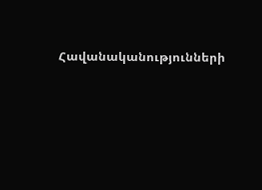Հավանականությունների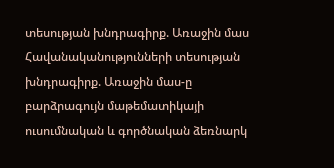տեսության խնդրագիրք. Առաջին մաս
Հավանականությունների տեսության խնդրագիրք. Առաջին մաս-ը բարձրագույն մաթեմատիկայի ուսումնական և գործնական ձեռնարկ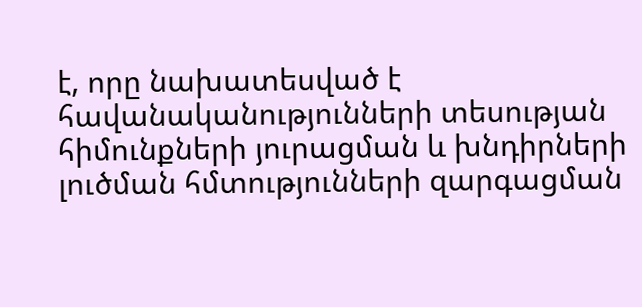է, որը նախատեսված է հավանականությունների տեսության հիմունքների յուրացման և խնդիրների լուծման հմտությունների զարգացման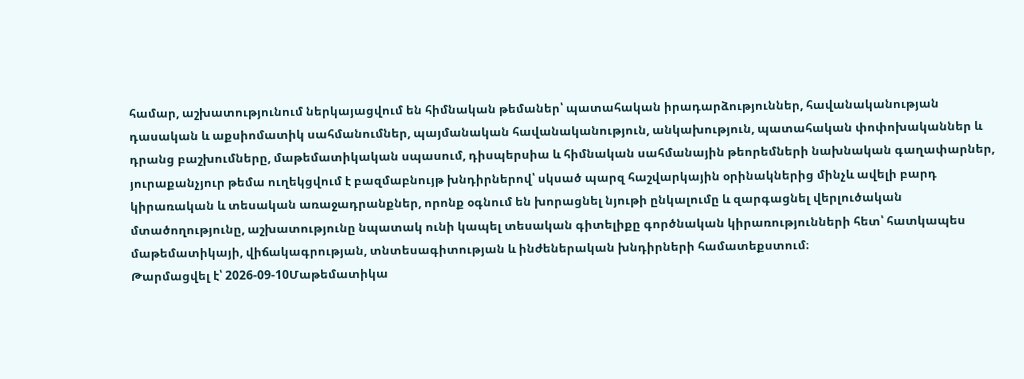համար, աշխատությունում ներկայացվում են հիմնական թեմաներ՝ պատահական իրադարձություններ, հավանականության դասական և աքսիոմատիկ սահմանումներ, պայմանական հավանականություն, անկախություն, պատահական փոփոխականներ և դրանց բաշխումները, մաթեմատիկական սպասում, դիսպերսիա և հիմնական սահմանային թեորեմների նախնական գաղափարներ, յուրաքանչյուր թեմա ուղեկցվում է բազմաբնույթ խնդիրներով՝ սկսած պարզ հաշվարկային օրինակներից մինչև ավելի բարդ կիրառական և տեսական առաջադրանքներ, որոնք օգնում են խորացնել նյութի ընկալումը և զարգացնել վերլուծական մտածողությունը, աշխատությունը նպատակ ունի կապել տեսական գիտելիքը գործնական կիրառությունների հետ՝ հատկապես մաթեմատիկայի, վիճակագրության, տնտեսագիտության և ինժեներական խնդիրների համատեքստում։
Թարմացվել է՝ 2026-09-10Մաթեմատիկա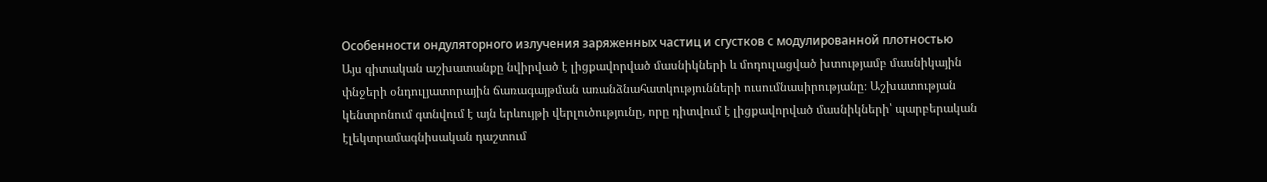Особенности ондуляторного излучения заряженных частиц и сгустков с модулированной плотностью
Այս գիտական աշխատանքը նվիրված է լիցքավորված մասնիկների և մոդուլացված խտությամբ մասնիկային փնջերի օնդուլյատորային ճառագայթման առանձնահատկությունների ուսումնասիրությանը։ Աշխատության կենտրոնում գտնվում է այն երևույթի վերլուծությունը, որը դիտվում է լիցքավորված մասնիկների՝ պարբերական էլեկտրամագնիսական դաշտում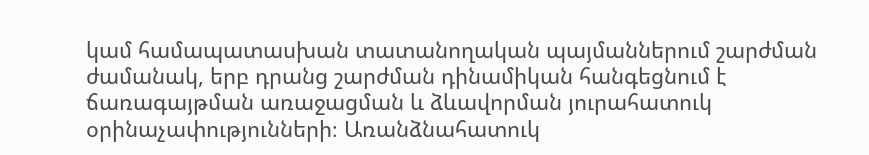կամ համապատասխան տատանողական պայմաններում շարժման ժամանակ, երբ դրանց շարժման դինամիկան հանգեցնում է ճառագայթման առաջացման և ձևավորման յուրահատուկ օրինաչափությունների։ Առանձնահատուկ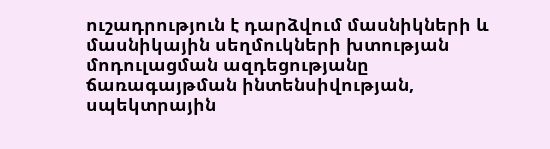ուշադրություն է դարձվում մասնիկների և մասնիկային սեղմուկների խտության մոդուլացման ազդեցությանը ճառագայթման ինտենսիվության, սպեկտրային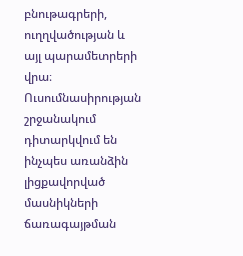բնութագրերի, ուղղվածության և այլ պարամետրերի վրա։ Ուսումնասիրության շրջանակում դիտարկվում են ինչպես առանձին լիցքավորված մասնիկների ճառագայթման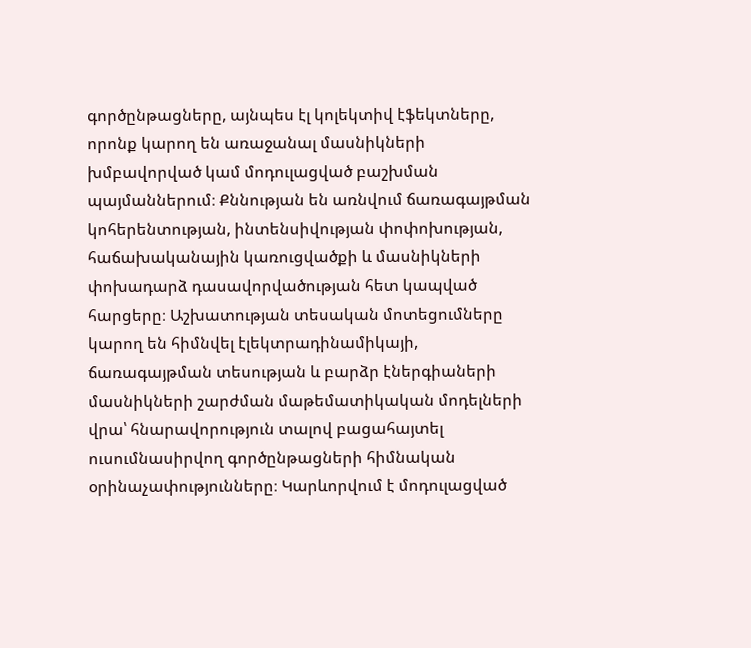գործընթացները, այնպես էլ կոլեկտիվ էֆեկտները, որոնք կարող են առաջանալ մասնիկների խմբավորված կամ մոդուլացված բաշխման պայմաններում։ Քննության են առնվում ճառագայթման կոհերենտության, ինտենսիվության փոփոխության, հաճախականային կառուցվածքի և մասնիկների փոխադարձ դասավորվածության հետ կապված հարցերը։ Աշխատության տեսական մոտեցումները կարող են հիմնվել էլեկտրադինամիկայի, ճառագայթման տեսության և բարձր էներգիաների մասնիկների շարժման մաթեմատիկական մոդելների վրա՝ հնարավորություն տալով բացահայտել ուսումնասիրվող գործընթացների հիմնական օրինաչափությունները։ Կարևորվում է մոդուլացված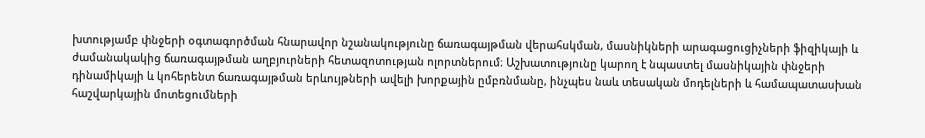խտությամբ փնջերի օգտագործման հնարավոր նշանակությունը ճառագայթման վերահսկման, մասնիկների արագացուցիչների ֆիզիկայի և ժամանակակից ճառագայթման աղբյուրների հետազոտության ոլորտներում։ Աշխատությունը կարող է նպաստել մասնիկային փնջերի դինամիկայի և կոհերենտ ճառագայթման երևույթների ավելի խորքային ըմբռնմանը, ինչպես նաև տեսական մոդելների և համապատասխան հաշվարկային մոտեցումների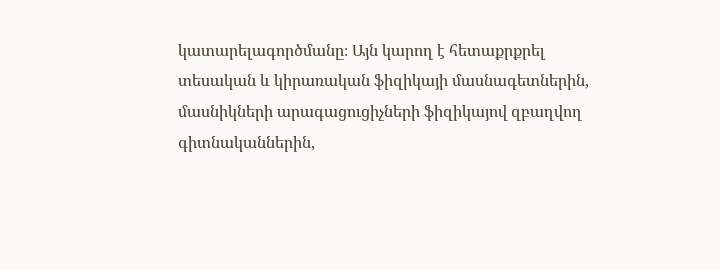կատարելագործմանը։ Այն կարող է հետաքրքրել տեսական և կիրառական ֆիզիկայի մասնագետներին, մասնիկների արագացուցիչների ֆիզիկայով զբաղվող գիտնականներին,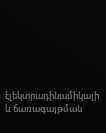էլեկտրադինամիկայի և ճառագայթման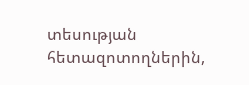տեսության հետազոտողներին,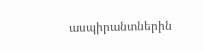ասպիրանտներին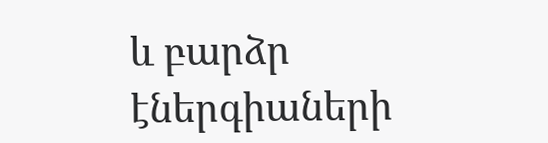և բարձր էներգիաների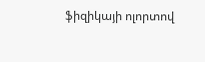ֆիզիկայի ոլորտով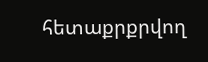հետաքրքրվող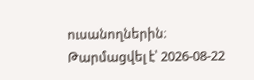ուսանողներին։
Թարմացվել է՝ 2026-08-22